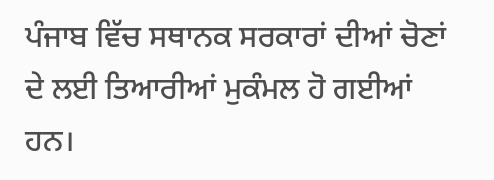ਪੰਜਾਬ ਵਿੱਚ ਸਥਾਨਕ ਸਰਕਾਰਾਂ ਦੀਆਂ ਚੋਣਾਂ ਦੇ ਲਈ ਤਿਆਰੀਆਂ ਮੁਕੰਮਲ ਹੋ ਗਈਆਂ ਹਨ।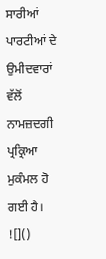ਸਾਰੀਆਂ ਪਾਰਟੀਆਂ ਦੇ ਉਮੀਦਵਾਰਾਂ ਵੱਲੋਂ ਨਾਮਜ਼ਦਗੀ ਪ੍ਰਕ੍ਰਿਆ ਮੁਕੰਮਲ ਹੋ ਗਈ ਹੈ।
![]()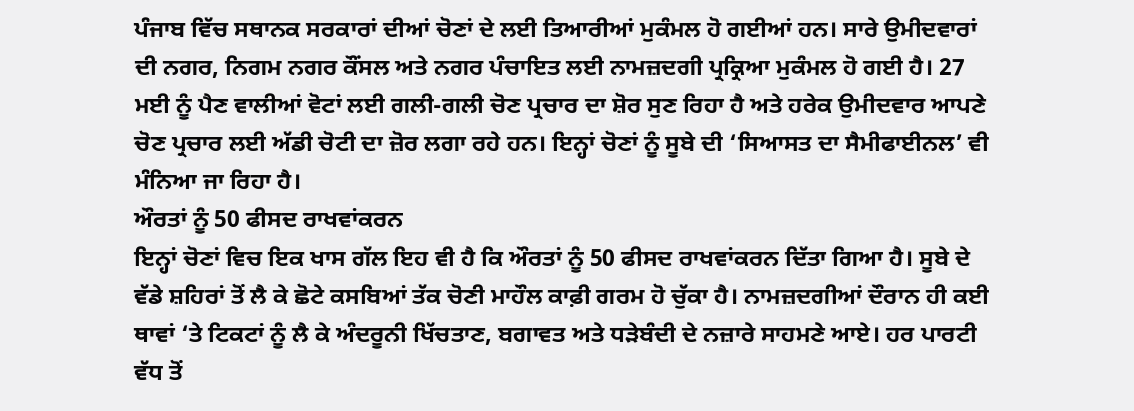ਪੰਜਾਬ ਵਿੱਚ ਸਥਾਨਕ ਸਰਕਾਰਾਂ ਦੀਆਂ ਚੋਣਾਂ ਦੇ ਲਈ ਤਿਆਰੀਆਂ ਮੁਕੰਮਲ ਹੋ ਗਈਆਂ ਹਨ। ਸਾਰੇ ਉਮੀਦਵਾਰਾਂ ਦੀ ਨਗਰ, ਨਿਗਮ ਨਗਰ ਕੌਂਸਲ ਅਤੇ ਨਗਰ ਪੰਚਾਇਤ ਲਈ ਨਾਮਜ਼ਦਗੀ ਪ੍ਰਕ੍ਰਿਆ ਮੁਕੰਮਲ ਹੋ ਗਈ ਹੈ। 27 ਮਈ ਨੂੰ ਪੈਣ ਵਾਲੀਆਂ ਵੋਟਾਂ ਲਈ ਗਲੀ-ਗਲੀ ਚੋਣ ਪ੍ਰਚਾਰ ਦਾ ਸ਼ੋਰ ਸੁਣ ਰਿਹਾ ਹੈ ਅਤੇ ਹਰੇਕ ਉਮੀਦਵਾਰ ਆਪਣੇ ਚੋਣ ਪ੍ਰਚਾਰ ਲਈ ਅੱਡੀ ਚੋਟੀ ਦਾ ਜ਼ੋਰ ਲਗਾ ਰਹੇ ਹਨ। ਇਨ੍ਹਾਂ ਚੋਣਾਂ ਨੂੰ ਸੂਬੇ ਦੀ ‘ਸਿਆਸਤ ਦਾ ਸੈਮੀਫਾਈਨਲ’ ਵੀ ਮੰਨਿਆ ਜਾ ਰਿਹਾ ਹੈ।
ਔਰਤਾਂ ਨੂੰ 50 ਫੀਸਦ ਰਾਖਵਾਂਕਰਨ
ਇਨ੍ਹਾਂ ਚੋਣਾਂ ਵਿਚ ਇਕ ਖਾਸ ਗੱਲ ਇਹ ਵੀ ਹੈ ਕਿ ਔਰਤਾਂ ਨੂੰ 50 ਫੀਸਦ ਰਾਖਵਾਂਕਰਨ ਦਿੱਤਾ ਗਿਆ ਹੈ। ਸੂਬੇ ਦੇ ਵੱਡੇ ਸ਼ਹਿਰਾਂ ਤੋਂ ਲੈ ਕੇ ਛੋਟੇ ਕਸਬਿਆਂ ਤੱਕ ਚੋਣੀ ਮਾਹੌਲ ਕਾਫ਼ੀ ਗਰਮ ਹੋ ਚੁੱਕਾ ਹੈ। ਨਾਮਜ਼ਦਗੀਆਂ ਦੌਰਾਨ ਹੀ ਕਈ ਥਾਵਾਂ ‘ਤੇ ਟਿਕਟਾਂ ਨੂੰ ਲੈ ਕੇ ਅੰਦਰੂਨੀ ਖਿੱਚਤਾਣ, ਬਗਾਵਤ ਅਤੇ ਧੜੇਬੰਦੀ ਦੇ ਨਜ਼ਾਰੇ ਸਾਹਮਣੇ ਆਏ। ਹਰ ਪਾਰਟੀ ਵੱਧ ਤੋਂ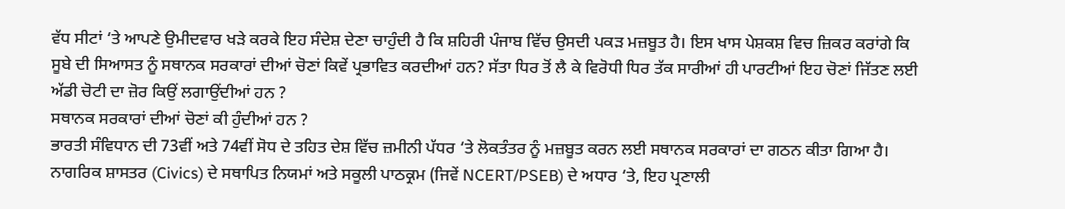ਵੱਧ ਸੀਟਾਂ ‘ਤੇ ਆਪਣੇ ਉਮੀਦਵਾਰ ਖੜੇ ਕਰਕੇ ਇਹ ਸੰਦੇਸ਼ ਦੇਣਾ ਚਾਹੁੰਦੀ ਹੈ ਕਿ ਸ਼ਹਿਰੀ ਪੰਜਾਬ ਵਿੱਚ ਉਸਦੀ ਪਕੜ ਮਜ਼ਬੂਤ ਹੈ। ਇਸ ਖਾਸ ਪੇਸ਼ਕਸ਼ ਵਿਚ ਜ਼ਿਕਰ ਕਰਾਂਗੇ ਕਿ ਸੂਬੇ ਦੀ ਸਿਆਸਤ ਨੂੰ ਸਥਾਨਕ ਸਰਕਾਰਾਂ ਦੀਆਂ ਚੋਣਾਂ ਕਿਵੇਂ ਪ੍ਰਭਾਵਿਤ ਕਰਦੀਆਂ ਹਨ? ਸੱਤਾ ਧਿਰ ਤੋਂ ਲੈ ਕੇ ਵਿਰੋਧੀ ਧਿਰ ਤੱਕ ਸਾਰੀਆਂ ਹੀ ਪਾਰਟੀਆਂ ਇਹ ਚੋਣਾਂ ਜਿੱਤਣ ਲਈ ਅੱਡੀ ਚੋਟੀ ਦਾ ਜ਼ੋਰ ਕਿਉਂ ਲਗਾਉਂਦੀਆਂ ਹਨ ?
ਸਥਾਨਕ ਸਰਕਾਰਾਂ ਦੀਆਂ ਚੋਣਾਂ ਕੀ ਹੁੰਦੀਆਂ ਹਨ ?
ਭਾਰਤੀ ਸੰਵਿਧਾਨ ਦੀ 73ਵੀਂ ਅਤੇ 74ਵੀਂ ਸੋਧ ਦੇ ਤਹਿਤ ਦੇਸ਼ ਵਿੱਚ ਜ਼ਮੀਨੀ ਪੱਧਰ ‘ਤੇ ਲੋਕਤੰਤਰ ਨੂੰ ਮਜ਼ਬੂਤ ਕਰਨ ਲਈ ਸਥਾਨਕ ਸਰਕਾਰਾਂ ਦਾ ਗਠਨ ਕੀਤਾ ਗਿਆ ਹੈ। ਨਾਗਰਿਕ ਸ਼ਾਸਤਰ (Civics) ਦੇ ਸਥਾਪਿਤ ਨਿਯਮਾਂ ਅਤੇ ਸਕੂਲੀ ਪਾਠਕ੍ਰਮ (ਜਿਵੇਂ NCERT/PSEB) ਦੇ ਅਧਾਰ ‘ਤੇ, ਇਹ ਪ੍ਰਣਾਲੀ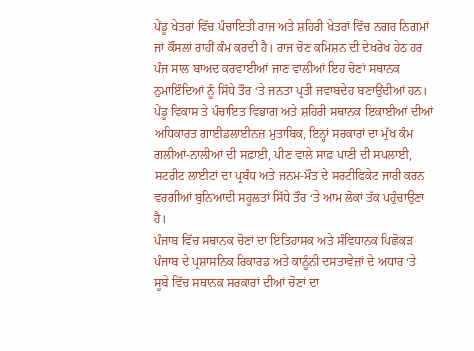ਪੇਂਡੂ ਖੇਤਰਾਂ ਵਿੱਚ ਪੰਚਾਇਤੀ ਰਾਜ ਅਤੇ ਸ਼ਹਿਰੀ ਖੇਤਰਾਂ ਵਿੱਚ ਨਗਰ ਨਿਗਮਾਂ ਜਾਂ ਕੌਂਸਲਾਂ ਰਾਹੀਂ ਕੰਮ ਕਰਦੀ ਹੈ। ਰਾਜ ਚੋਣ ਕਮਿਸ਼ਨ ਦੀ ਦੇਖਰੇਖ ਹੇਠ ਹਰ ਪੰਜ ਸਾਲ ਬਾਅਦ ਕਰਵਾਈਆਂ ਜਾਣ ਵਾਲੀਆਂ ਇਹ ਚੋਣਾਂ ਸਥਾਨਕ ਨੁਮਾਇੰਦਿਆਂ ਨੂੰ ਸਿੱਧੇ ਤੌਰ ‘ਤੇ ਜਨਤਾ ਪ੍ਰਤੀ ਜਵਾਬਦੇਹ ਬਣਾਉਂਦੀਆਂ ਹਨ। ਪੇਂਡੂ ਵਿਕਾਸ ਤੇ ਪੰਚਾਇਤ ਵਿਭਾਗ ਅਤੇ ਸ਼ਹਿਰੀ ਸਥਾਨਕ ਇਕਾਈਆਂ ਦੀਆਂ ਅਧਿਕਾਰਤ ਗਾਈਡਲਾਈਨਜ਼ ਮੁਤਾਬਿਕ, ਇਨ੍ਹਾਂ ਸਰਕਾਰਾਂ ਦਾ ਮੁੱਖ ਕੰਮ ਗਲੀਆਂ-ਨਾਲੀਆਂ ਦੀ ਸਫ਼ਾਈ, ਪੀਣ ਵਾਲੇ ਸਾਫ਼ ਪਾਣੀ ਦੀ ਸਪਲਾਈ, ਸਟਰੀਟ ਲਾਈਟਾਂ ਦਾ ਪ੍ਰਬੰਧ ਅਤੇ ਜਨਮ-ਮੌਤ ਦੇ ਸਰਟੀਫਿਕੇਟ ਜਾਰੀ ਕਰਨ ਵਰਗੀਆਂ ਬੁਨਿਆਦੀ ਸਹੂਲਤਾਂ ਸਿੱਧੇ ਤੌਰ ‘ਤੇ ਆਮ ਲੋਕਾਂ ਤੱਕ ਪਹੁੰਚਾਉਣਾ ਹੈ।
ਪੰਜਾਬ ਵਿੱਚ ਸਥਾਨਕ ਚੋਣਾਂ ਦਾ ਇਤਿਹਾਸਕ ਅਤੇ ਸੰਵਿਧਾਨਕ ਪਿਛੋਕੜ
ਪੰਜਾਬ ਦੇ ਪ੍ਰਸ਼ਾਸਨਿਕ ਰਿਕਾਰਡ ਅਤੇ ਕਾਨੂੰਨੀ ਦਸਤਾਵੇਜ਼ਾਂ ਦੇ ਅਧਾਰ ‘ਤੇ ਸੂਬੇ ਵਿੱਚ ਸਥਾਨਕ ਸਰਕਾਰਾਂ ਦੀਆਂ ਚੋਣਾਂ ਦਾ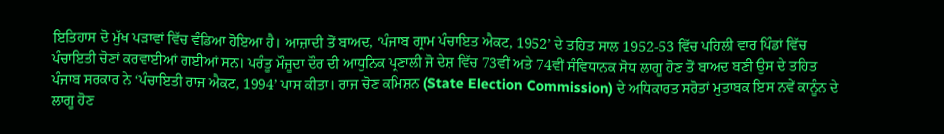ਇਤਿਹਾਸ ਦੋ ਮੁੱਖ ਪੜਾਵਾਂ ਵਿੱਚ ਵੰਡਿਆ ਹੋਇਆ ਹੈ। ਆਜ਼ਾਦੀ ਤੋਂ ਬਾਅਦ, ‘ਪੰਜਾਬ ਗ੍ਰਾਮ ਪੰਚਾਇਤ ਐਕਟ, 1952’ ਦੇ ਤਹਿਤ ਸਾਲ 1952-53 ਵਿੱਚ ਪਹਿਲੀ ਵਾਰ ਪਿੰਡਾਂ ਵਿੱਚ ਪੰਚਾਇਤੀ ਚੋਣਾਂ ਕਰਵਾਈਆਂ ਗਈਆਂ ਸਨ। ਪਰੰਤੂ ਮੌਜੂਦਾ ਦੌਰ ਦੀ ਆਧੁਨਿਕ ਪ੍ਰਣਾਲੀ ਜੋ ਦੇਸ਼ ਵਿੱਚ 73ਵੀਂ ਅਤੇ 74ਵੀਂ ਸੰਵਿਧਾਨਕ ਸੋਧ ਲਾਗੂ ਹੋਣ ਤੋਂ ਬਾਅਦ ਬਣੀ ਉਸ ਦੇ ਤਹਿਤ ਪੰਜਾਬ ਸਰਕਾਰ ਨੇ ‘ਪੰਚਾਇਤੀ ਰਾਜ ਐਕਟ, 1994’ ਪਾਸ ਕੀਤਾ। ਰਾਜ ਚੋਣ ਕਮਿਸ਼ਨ (State Election Commission) ਦੇ ਅਧਿਕਾਰਤ ਸਰੋਤਾਂ ਮੁਤਾਬਕ ਇਸ ਨਵੇਂ ਕਾਨੂੰਨ ਦੇ ਲਾਗੂ ਹੋਣ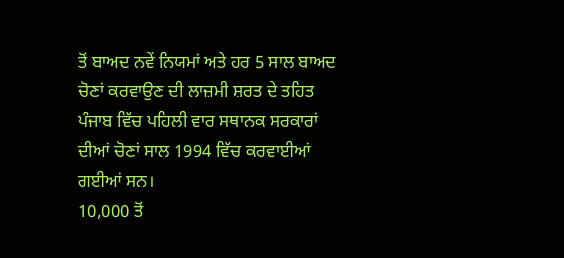ਤੋਂ ਬਾਅਦ ਨਵੇਂ ਨਿਯਮਾਂ ਅਤੇ ਹਰ 5 ਸਾਲ ਬਾਅਦ ਚੋਣਾਂ ਕਰਵਾਉਣ ਦੀ ਲਾਜ਼ਮੀ ਸ਼ਰਤ ਦੇ ਤਹਿਤ ਪੰਜਾਬ ਵਿੱਚ ਪਹਿਲੀ ਵਾਰ ਸਥਾਨਕ ਸਰਕਾਰਾਂ ਦੀਆਂ ਚੋਣਾਂ ਸਾਲ 1994 ਵਿੱਚ ਕਰਵਾਈਆਂ ਗਈਆਂ ਸਨ।
10,000 ਤੋਂ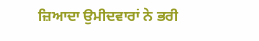ਜ਼ਿਆਦਾ ਉਮੀਦਵਾਰਾਂ ਨੇ ਭਰੀ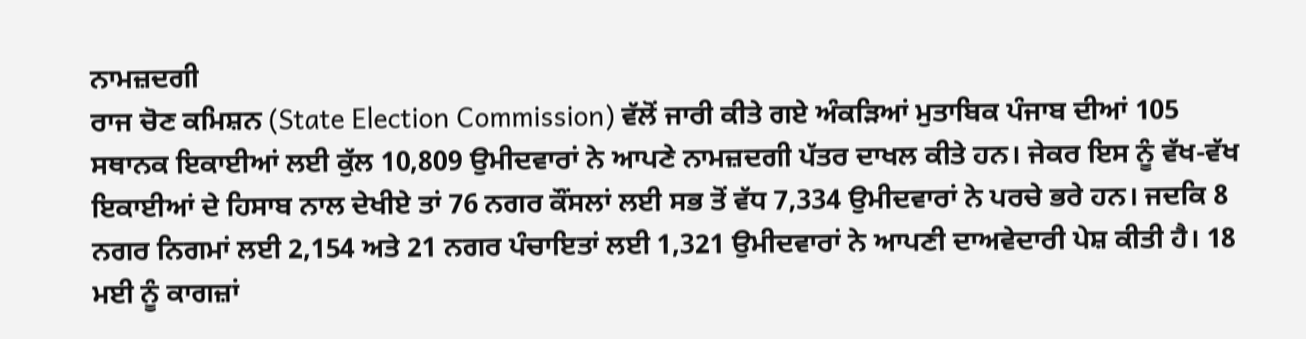ਨਾਮਜ਼ਦਗੀ
ਰਾਜ ਚੋਣ ਕਮਿਸ਼ਨ (State Election Commission) ਵੱਲੋਂ ਜਾਰੀ ਕੀਤੇ ਗਏ ਅੰਕੜਿਆਂ ਮੁਤਾਬਿਕ ਪੰਜਾਬ ਦੀਆਂ 105 ਸਥਾਨਕ ਇਕਾਈਆਂ ਲਈ ਕੁੱਲ 10,809 ਉਮੀਦਵਾਰਾਂ ਨੇ ਆਪਣੇ ਨਾਮਜ਼ਦਗੀ ਪੱਤਰ ਦਾਖਲ ਕੀਤੇ ਹਨ। ਜੇਕਰ ਇਸ ਨੂੰ ਵੱਖ-ਵੱਖ ਇਕਾਈਆਂ ਦੇ ਹਿਸਾਬ ਨਾਲ ਦੇਖੀਏ ਤਾਂ 76 ਨਗਰ ਕੌਂਸਲਾਂ ਲਈ ਸਭ ਤੋਂ ਵੱਧ 7,334 ਉਮੀਦਵਾਰਾਂ ਨੇ ਪਰਚੇ ਭਰੇ ਹਨ। ਜਦਕਿ 8 ਨਗਰ ਨਿਗਮਾਂ ਲਈ 2,154 ਅਤੇ 21 ਨਗਰ ਪੰਚਾਇਤਾਂ ਲਈ 1,321 ਉਮੀਦਵਾਰਾਂ ਨੇ ਆਪਣੀ ਦਾਅਵੇਦਾਰੀ ਪੇਸ਼ ਕੀਤੀ ਹੈ। 18 ਮਈ ਨੂੰ ਕਾਗਜ਼ਾਂ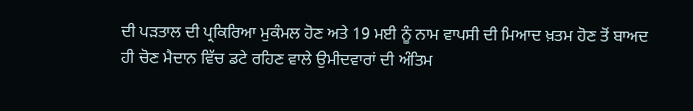ਦੀ ਪੜਤਾਲ ਦੀ ਪ੍ਰਕਿਰਿਆ ਮੁਕੰਮਲ ਹੋਣ ਅਤੇ 19 ਮਈ ਨੂੰ ਨਾਮ ਵਾਪਸੀ ਦੀ ਮਿਆਦ ਖ਼ਤਮ ਹੋਣ ਤੋਂ ਬਾਅਦ ਹੀ ਚੋਣ ਮੈਦਾਨ ਵਿੱਚ ਡਟੇ ਰਹਿਣ ਵਾਲੇ ਉਮੀਦਵਾਰਾਂ ਦੀ ਅੰਤਿਮ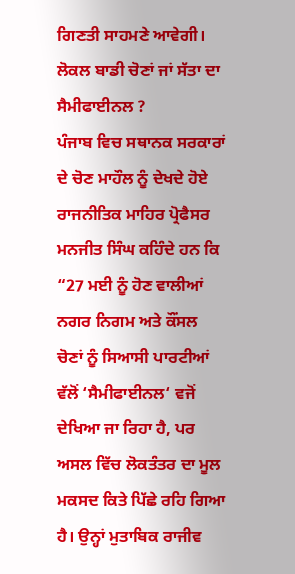ਗਿਣਤੀ ਸਾਹਮਣੇ ਆਵੇਗੀ।
ਲੋਕਲ ਬਾਡੀ ਚੋਣਾਂ ਜਾਂ ਸੱਤਾ ਦਾ ਸੈਮੀਫਾਈਨਲ ?
ਪੰਜਾਬ ਵਿਚ ਸਥਾਨਕ ਸਰਕਾਰਾਂ ਦੇ ਚੋਣ ਮਾਹੌਲ ਨੂੰ ਦੇਖਦੇ ਹੋਏ ਰਾਜਨੀਤਿਕ ਮਾਹਿਰ ਪ੍ਰੋਫੈਸਰ ਮਨਜੀਤ ਸਿੰਘ ਕਹਿੰਦੇ ਹਨ ਕਿ “27 ਮਈ ਨੂੰ ਹੋਣ ਵਾਲੀਆਂ ਨਗਰ ਨਿਗਮ ਅਤੇ ਕੌਂਸਲ ਚੋਣਾਂ ਨੂੰ ਸਿਆਸੀ ਪਾਰਟੀਆਂ ਵੱਲੋਂ ‘ਸੈਮੀਫਾਈਨਲ‘ ਵਜੋਂ ਦੇਖਿਆ ਜਾ ਰਿਹਾ ਹੈ, ਪਰ ਅਸਲ ਵਿੱਚ ਲੋਕਤੰਤਰ ਦਾ ਮੂਲ ਮਕਸਦ ਕਿਤੇ ਪਿੱਛੇ ਰਹਿ ਗਿਆ ਹੈ। ਉਨ੍ਹਾਂ ਮੁਤਾਬਿਕ ਰਾਜੀਵ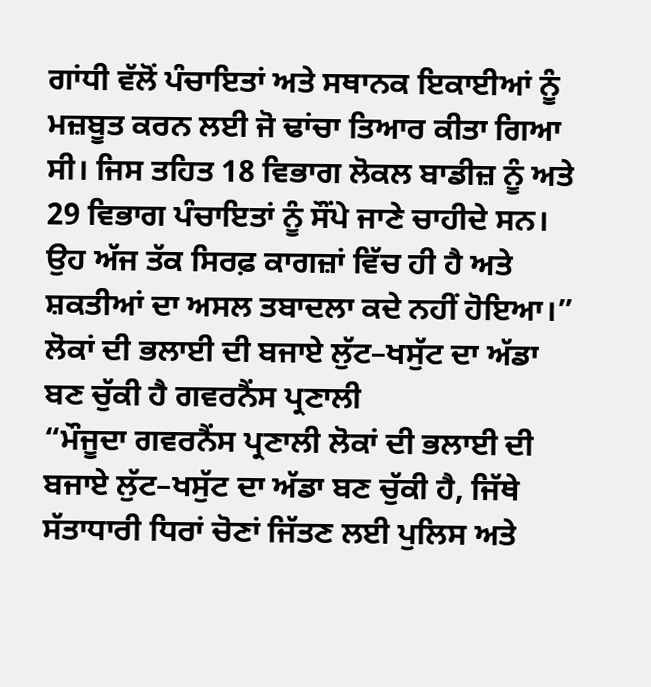ਗਾਂਧੀ ਵੱਲੋਂ ਪੰਚਾਇਤਾਂ ਅਤੇ ਸਥਾਨਕ ਇਕਾਈਆਂ ਨੂੰ ਮਜ਼ਬੂਤ ਕਰਨ ਲਈ ਜੋ ਢਾਂਚਾ ਤਿਆਰ ਕੀਤਾ ਗਿਆ ਸੀ। ਜਿਸ ਤਹਿਤ 18 ਵਿਭਾਗ ਲੋਕਲ ਬਾਡੀਜ਼ ਨੂੰ ਅਤੇ 29 ਵਿਭਾਗ ਪੰਚਾਇਤਾਂ ਨੂੰ ਸੌਂਪੇ ਜਾਣੇ ਚਾਹੀਦੇ ਸਨ। ਉਹ ਅੱਜ ਤੱਕ ਸਿਰਫ਼ ਕਾਗਜ਼ਾਂ ਵਿੱਚ ਹੀ ਹੈ ਅਤੇ ਸ਼ਕਤੀਆਂ ਦਾ ਅਸਲ ਤਬਾਦਲਾ ਕਦੇ ਨਹੀਂ ਹੋਇਆ।”
ਲੋਕਾਂ ਦੀ ਭਲਾਈ ਦੀ ਬਜਾਏ ਲੁੱਟ–ਖਸੁੱਟ ਦਾ ਅੱਡਾ ਬਣ ਚੁੱਕੀ ਹੈ ਗਵਰਨੈਂਸ ਪ੍ਰਣਾਲੀ
“ਮੌਜੂਦਾ ਗਵਰਨੈਂਸ ਪ੍ਰਣਾਲੀ ਲੋਕਾਂ ਦੀ ਭਲਾਈ ਦੀ ਬਜਾਏ ਲੁੱਟ–ਖਸੁੱਟ ਦਾ ਅੱਡਾ ਬਣ ਚੁੱਕੀ ਹੈ, ਜਿੱਥੇ ਸੱਤਾਧਾਰੀ ਧਿਰਾਂ ਚੋਣਾਂ ਜਿੱਤਣ ਲਈ ਪੁਲਿਸ ਅਤੇ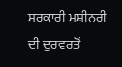ਸਰਕਾਰੀ ਮਸ਼ੀਨਰੀ ਦੀ ਦੁਰਵਰਤੋਂ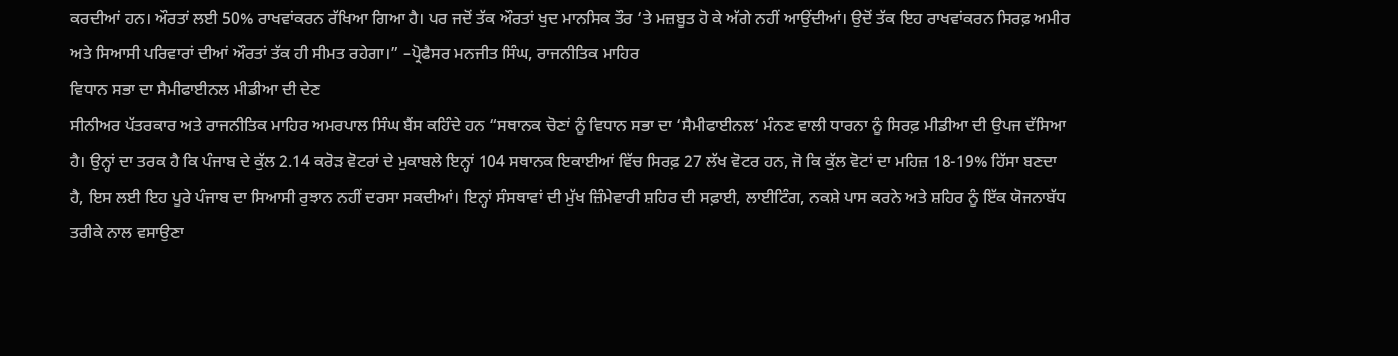ਕਰਦੀਆਂ ਹਨ। ਔਰਤਾਂ ਲਈ 50% ਰਾਖਵਾਂਕਰਨ ਰੱਖਿਆ ਗਿਆ ਹੈ। ਪਰ ਜਦੋਂ ਤੱਕ ਔਰਤਾਂ ਖੁਦ ਮਾਨਸਿਕ ਤੌਰ ‘ਤੇ ਮਜ਼ਬੂਤ ਹੋ ਕੇ ਅੱਗੇ ਨਹੀਂ ਆਉਂਦੀਆਂ। ਉਦੋਂ ਤੱਕ ਇਹ ਰਾਖਵਾਂਕਰਨ ਸਿਰਫ਼ ਅਮੀਰ ਅਤੇ ਸਿਆਸੀ ਪਰਿਵਾਰਾਂ ਦੀਆਂ ਔਰਤਾਂ ਤੱਕ ਹੀ ਸੀਮਤ ਰਹੇਗਾ।” –ਪ੍ਰੋਫੈਸਰ ਮਨਜੀਤ ਸਿੰਘ, ਰਾਜਨੀਤਿਕ ਮਾਹਿਰ
ਵਿਧਾਨ ਸਭਾ ਦਾ ਸੈਮੀਫਾਈਨਲ ਮੀਡੀਆ ਦੀ ਦੇਣ
ਸੀਨੀਅਰ ਪੱਤਰਕਾਰ ਅਤੇ ਰਾਜਨੀਤਿਕ ਮਾਹਿਰ ਅਮਰਪਾਲ ਸਿੰਘ ਬੈਂਸ ਕਹਿੰਦੇ ਹਨ “ਸਥਾਨਕ ਚੋਣਾਂ ਨੂੰ ਵਿਧਾਨ ਸਭਾ ਦਾ ‘ਸੈਮੀਫਾਈਨਲ‘ ਮੰਨਣ ਵਾਲੀ ਧਾਰਨਾ ਨੂੰ ਸਿਰਫ਼ ਮੀਡੀਆ ਦੀ ਉਪਜ ਦੱਸਿਆ ਹੈ। ਉਨ੍ਹਾਂ ਦਾ ਤਰਕ ਹੈ ਕਿ ਪੰਜਾਬ ਦੇ ਕੁੱਲ 2.14 ਕਰੋੜ ਵੋਟਰਾਂ ਦੇ ਮੁਕਾਬਲੇ ਇਨ੍ਹਾਂ 104 ਸਥਾਨਕ ਇਕਾਈਆਂ ਵਿੱਚ ਸਿਰਫ਼ 27 ਲੱਖ ਵੋਟਰ ਹਨ, ਜੋ ਕਿ ਕੁੱਲ ਵੋਟਾਂ ਦਾ ਮਹਿਜ਼ 18-19% ਹਿੱਸਾ ਬਣਦਾ ਹੈ, ਇਸ ਲਈ ਇਹ ਪੂਰੇ ਪੰਜਾਬ ਦਾ ਸਿਆਸੀ ਰੁਝਾਨ ਨਹੀਂ ਦਰਸਾ ਸਕਦੀਆਂ। ਇਨ੍ਹਾਂ ਸੰਸਥਾਵਾਂ ਦੀ ਮੁੱਖ ਜ਼ਿੰਮੇਵਾਰੀ ਸ਼ਹਿਰ ਦੀ ਸਫ਼ਾਈ, ਲਾਈਟਿੰਗ, ਨਕਸ਼ੇ ਪਾਸ ਕਰਨੇ ਅਤੇ ਸ਼ਹਿਰ ਨੂੰ ਇੱਕ ਯੋਜਨਾਬੱਧ ਤਰੀਕੇ ਨਾਲ ਵਸਾਉਣਾ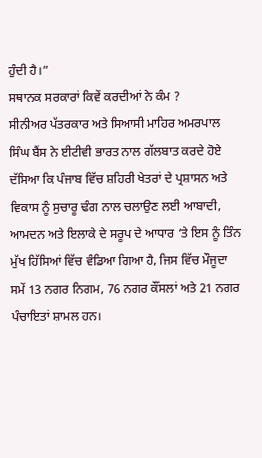ਹੁੰਦੀ ਹੈ।”
ਸਥਾਨਕ ਸਰਕਾਰਾਂ ਕਿਵੇਂ ਕਰਦੀਆਂ ਨੇ ਕੰਮ ?
ਸੀਨੀਅਰ ਪੱਤਰਕਾਰ ਅਤੇ ਸਿਆਸੀ ਮਾਹਿਰ ਅਮਰਪਾਲ ਸਿੰਘ ਬੈਂਸ ਨੇ ਈਟੀਵੀ ਭਾਰਤ ਨਾਲ ਗੱਲਬਾਤ ਕਰਦੇ ਹੋਏ ਦੱਸਿਆ ਕਿ ਪੰਜਾਬ ਵਿੱਚ ਸ਼ਹਿਰੀ ਖੇਤਰਾਂ ਦੇ ਪ੍ਰਸ਼ਾਸਨ ਅਤੇ ਵਿਕਾਸ ਨੂੰ ਸੁਚਾਰੂ ਢੰਗ ਨਾਲ ਚਲਾਉਣ ਲਈ ਆਬਾਦੀ, ਆਮਦਨ ਅਤੇ ਇਲਾਕੇ ਦੇ ਸਰੂਪ ਦੇ ਆਧਾਰ ‘ਤੇ ਇਸ ਨੂੰ ਤਿੰਨ ਮੁੱਖ ਹਿੱਸਿਆਂ ਵਿੱਚ ਵੰਡਿਆ ਗਿਆ ਹੈ, ਜਿਸ ਵਿੱਚ ਮੌਜੂਦਾ ਸਮੇਂ 13 ਨਗਰ ਨਿਗਮ, 76 ਨਗਰ ਕੌਂਸਲਾਂ ਅਤੇ 21 ਨਗਰ ਪੰਚਾਇਤਾਂ ਸ਼ਾਮਲ ਹਨ।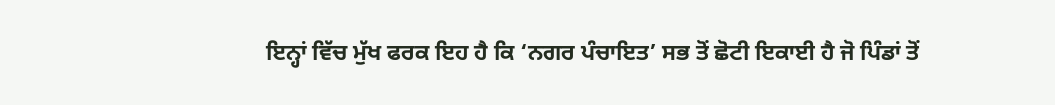ਇਨ੍ਹਾਂ ਵਿੱਚ ਮੁੱਖ ਫਰਕ ਇਹ ਹੈ ਕਿ ‘ਨਗਰ ਪੰਚਾਇਤ’ ਸਭ ਤੋਂ ਛੋਟੀ ਇਕਾਈ ਹੈ ਜੋ ਪਿੰਡਾਂ ਤੋਂ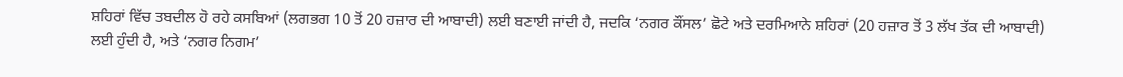ਸ਼ਹਿਰਾਂ ਵਿੱਚ ਤਬਦੀਲ ਹੋ ਰਹੇ ਕਸਬਿਆਂ (ਲਗਭਗ 10 ਤੋਂ 20 ਹਜ਼ਾਰ ਦੀ ਆਬਾਦੀ) ਲਈ ਬਣਾਈ ਜਾਂਦੀ ਹੈ, ਜਦਕਿ ‘ਨਗਰ ਕੌਂਸਲ’ ਛੋਟੇ ਅਤੇ ਦਰਮਿਆਨੇ ਸ਼ਹਿਰਾਂ (20 ਹਜ਼ਾਰ ਤੋਂ 3 ਲੱਖ ਤੱਕ ਦੀ ਆਬਾਦੀ) ਲਈ ਹੁੰਦੀ ਹੈ, ਅਤੇ ‘ਨਗਰ ਨਿਗਮ’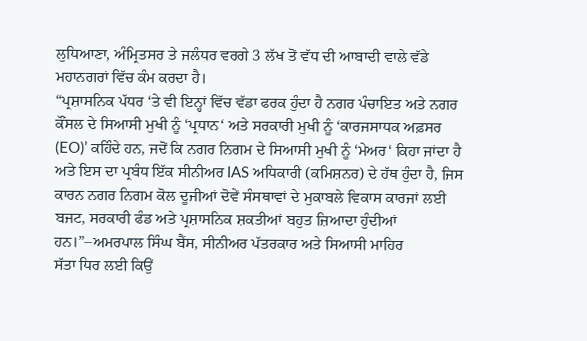ਲੁਧਿਆਣਾ, ਅੰਮ੍ਰਿਤਸਰ ਤੇ ਜਲੰਧਰ ਵਰਗੇ 3 ਲੱਖ ਤੋਂ ਵੱਧ ਦੀ ਆਬਾਦੀ ਵਾਲੇ ਵੱਡੇ ਮਹਾਨਗਰਾਂ ਵਿੱਚ ਕੰਮ ਕਰਦਾ ਹੈ।
“ਪ੍ਰਸ਼ਾਸਨਿਕ ਪੱਧਰ ‘ਤੇ ਵੀ ਇਨ੍ਹਾਂ ਵਿੱਚ ਵੱਡਾ ਫਰਕ ਹੁੰਦਾ ਹੈ ਨਗਰ ਪੰਚਾਇਤ ਅਤੇ ਨਗਰ ਕੌਂਸਲ ਦੇ ਸਿਆਸੀ ਮੁਖੀ ਨੂੰ ‘ਪ੍ਰਧਾਨ‘ ਅਤੇ ਸਰਕਾਰੀ ਮੁਖੀ ਨੂੰ ‘ਕਾਰਜਸਾਧਕ ਅਫ਼ਸਰ (EO)’ ਕਹਿੰਦੇ ਹਨ, ਜਦੋਂ ਕਿ ਨਗਰ ਨਿਗਮ ਦੇ ਸਿਆਸੀ ਮੁਖੀ ਨੂੰ ‘ਮੇਅਰ‘ ਕਿਹਾ ਜਾਂਦਾ ਹੈ ਅਤੇ ਇਸ ਦਾ ਪ੍ਰਬੰਧ ਇੱਕ ਸੀਨੀਅਰ IAS ਅਧਿਕਾਰੀ (ਕਮਿਸ਼ਨਰ) ਦੇ ਹੱਥ ਹੁੰਦਾ ਹੈ, ਜਿਸ ਕਾਰਨ ਨਗਰ ਨਿਗਮ ਕੋਲ ਦੂਜੀਆਂ ਦੋਵੇਂ ਸੰਸਥਾਵਾਂ ਦੇ ਮੁਕਾਬਲੇ ਵਿਕਾਸ ਕਾਰਜਾਂ ਲਈ ਬਜਟ, ਸਰਕਾਰੀ ਫੰਡ ਅਤੇ ਪ੍ਰਸ਼ਾਸਨਿਕ ਸ਼ਕਤੀਆਂ ਬਹੁਤ ਜ਼ਿਆਦਾ ਹੁੰਦੀਆਂ ਹਨ।”–ਅਮਰਪਾਲ ਸਿੰਘ ਬੈਂਸ, ਸੀਨੀਅਰ ਪੱਤਰਕਾਰ ਅਤੇ ਸਿਆਸੀ ਮਾਹਿਰ
ਸੱਤਾ ਧਿਰ ਲਈ ਕਿਉਂ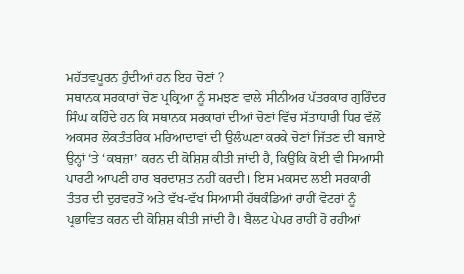ਮਹੱਤਵਪੂਰਨ ਹੁੰਦੀਆਂ ਹਨ ਇਹ ਚੋਣਾਂ ?
ਸਥਾਨਕ ਸਰਕਾਰਾਂ ਚੋਣ ਪ੍ਰਕ੍ਰਿਆ ਨੂੰ ਸਮਝਣ ਵਾਲੇ ਸੀਨੀਅਰ ਪੱਤਰਕਾਰ ਗੁਰਿੰਦਰ ਸਿੰਘ ਕਹਿੰਦੇ ਹਨ ਕਿ ਸਥਾਨਕ ਸਰਕਾਰਾਂ ਦੀਆਂ ਚੋਣਾਂ ਵਿੱਚ ਸੱਤਾਧਾਰੀ ਧਿਰ ਵੱਲੋਂ ਅਕਸਰ ਲੋਕਤੰਤਰਿਕ ਮਰਿਆਦਾਵਾਂ ਦੀ ਉਲੰਘਣਾ ਕਰਕੇ ਚੋਣਾਂ ਜਿੱਤਣ ਦੀ ਬਜਾਏ ਉਨ੍ਹਾਂ ‘ਤੇ ‘ਕਬਜ਼ਾ’ ਕਰਨ ਦੀ ਕੋਸ਼ਿਸ਼ ਕੀਤੀ ਜਾਂਦੀ ਹੈ, ਕਿਉਂਕਿ ਕੋਈ ਵੀ ਸਿਆਸੀ ਪਾਰਟੀ ਆਪਣੀ ਹਾਰ ਬਰਦਾਸ਼ਤ ਨਹੀਂ ਕਰਦੀ। ਇਸ ਮਕਸਦ ਲਈ ਸਰਕਾਰੀ ਤੰਤਰ ਦੀ ਦੁਰਵਰਤੋਂ ਅਤੇ ਵੱਖ-ਵੱਖ ਸਿਆਸੀ ਹੱਥਕੰਡਿਆਂ ਰਾਹੀਂ ਵੋਟਰਾਂ ਨੂੰ ਪ੍ਰਭਾਵਿਤ ਕਰਨ ਦੀ ਕੋਸ਼ਿਸ਼ ਕੀਤੀ ਜਾਂਦੀ ਹੈ। ਬੈਲਟ ਪੇਪਰ ਰਾਹੀਂ ਹੋ ਰਹੀਆਂ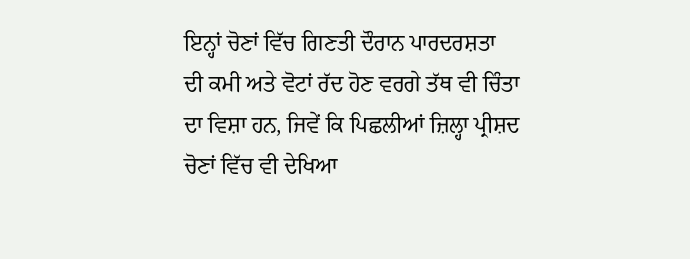ਇਨ੍ਹਾਂ ਚੋਣਾਂ ਵਿੱਚ ਗਿਣਤੀ ਦੌਰਾਨ ਪਾਰਦਰਸ਼ਤਾ ਦੀ ਕਮੀ ਅਤੇ ਵੋਟਾਂ ਰੱਦ ਹੋਣ ਵਰਗੇ ਤੱਥ ਵੀ ਚਿੰਤਾ ਦਾ ਵਿਸ਼ਾ ਹਨ, ਜਿਵੇਂ ਕਿ ਪਿਛਲੀਆਂ ਜ਼ਿਲ੍ਹਾ ਪ੍ਰੀਸ਼ਦ ਚੋਣਾਂ ਵਿੱਚ ਵੀ ਦੇਖਿਆ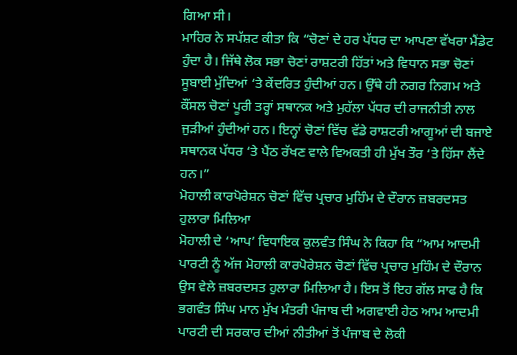ਗਿਆ ਸੀ।
ਮਾਹਿਰ ਨੇ ਸਪੱਸ਼ਟ ਕੀਤਾ ਕਿ “ਚੋਣਾਂ ਦੇ ਹਰ ਪੱਧਰ ਦਾ ਆਪਣਾ ਵੱਖਰਾ ਮੈਂਡੇਟ ਹੁੰਦਾ ਹੈ। ਜਿੱਥੇ ਲੋਕ ਸਭਾ ਚੋਣਾਂ ਰਾਸ਼ਟਰੀ ਹਿੱਤਾਂ ਅਤੇ ਵਿਧਾਨ ਸਭਾ ਚੋਣਾਂ ਸੂਬਾਈ ਮੁੱਦਿਆਂ ‘ਤੇ ਕੇਂਦਰਿਤ ਹੁੰਦੀਆਂ ਹਨ। ਉੱਥੇ ਹੀ ਨਗਰ ਨਿਗਮ ਅਤੇ ਕੌਂਸਲ ਚੋਣਾਂ ਪੂਰੀ ਤਰ੍ਹਾਂ ਸਥਾਨਕ ਅਤੇ ਮੁਹੱਲਾ ਪੱਧਰ ਦੀ ਰਾਜਨੀਤੀ ਨਾਲ ਜੁੜੀਆਂ ਹੁੰਦੀਆਂ ਹਨ। ਇਨ੍ਹਾਂ ਚੋਣਾਂ ਵਿੱਚ ਵੱਡੇ ਰਾਸ਼ਟਰੀ ਆਗੂਆਂ ਦੀ ਬਜਾਏ ਸਥਾਨਕ ਪੱਧਰ ‘ਤੇ ਪੈਂਠ ਰੱਖਣ ਵਾਲੇ ਵਿਅਕਤੀ ਹੀ ਮੁੱਖ ਤੌਰ ‘ਤੇ ਹਿੱਸਾ ਲੈਂਦੇ ਹਨ।”
ਮੋਹਾਲੀ ਕਾਰਪੋਰੇਸ਼ਨ ਚੋਣਾਂ ਵਿੱਚ ਪ੍ਰਚਾਰ ਮੁਹਿੰਮ ਦੇ ਦੌਰਾਨ ਜ਼ਬਰਦਸਤ ਹੁਲਾਰਾ ਮਿਲਿਆ
ਮੋਹਾਲੀ ਦੇ ‘ਆਪ’ ਵਿਧਾਇਕ ਕੁਲਵੰਤ ਸਿੰਘ ਨੇ ਕਿਹਾ ਕਿ “ਆਮ ਆਦਮੀ ਪਾਰਟੀ ਨੂੰ ਅੱਜ ਮੋਹਾਲੀ ਕਾਰਪੋਰੇਸ਼ਨ ਚੋਣਾਂ ਵਿੱਚ ਪ੍ਰਚਾਰ ਮੁਹਿੰਮ ਦੇ ਦੌਰਾਨ ਉਸ ਵੇਲੇ ਜ਼ਬਰਦਸਤ ਹੁਲਾਰਾ ਮਿਲਿਆ ਹੈ। ਇਸ ਤੋਂ ਇਹ ਗੱਲ ਸਾਫ ਹੈ ਕਿ ਭਗਵੰਤ ਸਿੰਘ ਮਾਨ ਮੁੱਖ ਮੰਤਰੀ ਪੰਜਾਬ ਦੀ ਅਗਵਾਈ ਹੇਠ ਆਮ ਆਦਮੀ ਪਾਰਟੀ ਦੀ ਸਰਕਾਰ ਦੀਆਂ ਨੀਤੀਆਂ ਤੋਂ ਪੰਜਾਬ ਦੇ ਲੋਕੀ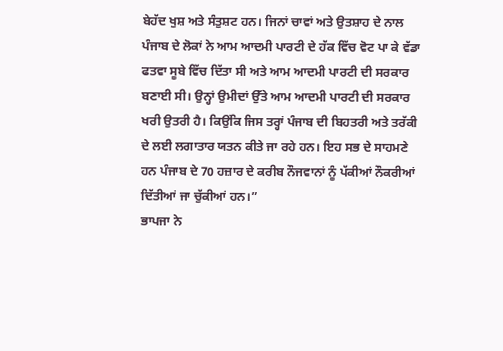ਬੇਹੱਦ ਖੁਸ਼ ਅਤੇ ਸੰਤੁਸ਼ਟ ਹਨ। ਜਿਨਾਂ ਚਾਵਾਂ ਅਤੇ ਉਤਸ਼ਾਹ ਦੇ ਨਾਲ ਪੰਜਾਬ ਦੇ ਲੋਕਾਂ ਨੇ ਆਮ ਆਦਮੀ ਪਾਰਟੀ ਦੇ ਹੱਕ ਵਿੱਚ ਵੋਟ ਪਾ ਕੇ ਵੱਡਾ ਫਤਵਾ ਸੂਬੇ ਵਿੱਚ ਦਿੱਤਾ ਸੀ ਅਤੇ ਆਮ ਆਦਮੀ ਪਾਰਟੀ ਦੀ ਸਰਕਾਰ ਬਣਾਈ ਸੀ। ਉਨ੍ਹਾਂ ਉਮੀਦਾਂ ਉੱਤੇ ਆਮ ਆਦਮੀ ਪਾਰਟੀ ਦੀ ਸਰਕਾਰ ਖਰੀ ਉਤਰੀ ਹੈ। ਕਿਉਂਕਿ ਜਿਸ ਤਰ੍ਹਾਂ ਪੰਜਾਬ ਦੀ ਬਿਹਤਰੀ ਅਤੇ ਤਰੱਕੀ ਦੇ ਲਈ ਲਗਾਤਾਰ ਯਤਨ ਕੀਤੇ ਜਾ ਰਹੇ ਹਨ। ਇਹ ਸਭ ਦੇ ਸਾਹਮਣੇ ਹਨ ਪੰਜਾਬ ਦੇ 70 ਹਜ਼ਾਰ ਦੇ ਕਰੀਬ ਨੌਜਵਾਨਾਂ ਨੂੰ ਪੱਕੀਆਂ ਨੌਕਰੀਆਂ ਦਿੱਤੀਆਂ ਜਾ ਚੁੱਕੀਆਂ ਹਨ।”
ਭਾਪਜਾ ਨੇ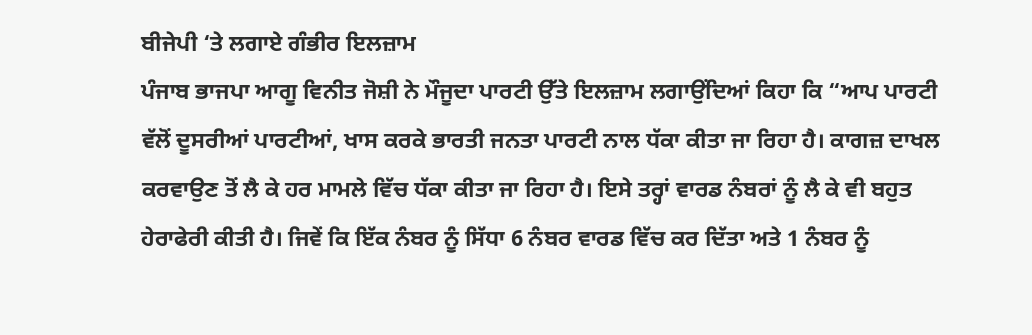ਬੀਜੇਪੀ ‘ਤੇ ਲਗਾਏ ਗੰਭੀਰ ਇਲਜ਼ਾਮ
ਪੰਜਾਬ ਭਾਜਪਾ ਆਗੂ ਵਿਨੀਤ ਜੋਸ਼ੀ ਨੇ ਮੌਜੂਦਾ ਪਾਰਟੀ ਉੱਤੇ ਇਲਜ਼ਾਮ ਲਗਾਉਂਦਿਆਂ ਕਿਹਾ ਕਿ “ਆਪ ਪਾਰਟੀ ਵੱਲੋਂ ਦੂਸਰੀਆਂ ਪਾਰਟੀਆਂ, ਖਾਸ ਕਰਕੇ ਭਾਰਤੀ ਜਨਤਾ ਪਾਰਟੀ ਨਾਲ ਧੱਕਾ ਕੀਤਾ ਜਾ ਰਿਹਾ ਹੈ। ਕਾਗਜ਼ ਦਾਖਲ ਕਰਵਾਉਣ ਤੋਂ ਲੈ ਕੇ ਹਰ ਮਾਮਲੇ ਵਿੱਚ ਧੱਕਾ ਕੀਤਾ ਜਾ ਰਿਹਾ ਹੈ। ਇਸੇ ਤਰ੍ਹਾਂ ਵਾਰਡ ਨੰਬਰਾਂ ਨੂੰ ਲੈ ਕੇ ਵੀ ਬਹੁਤ ਹੇਰਾਫੇਰੀ ਕੀਤੀ ਹੈ। ਜਿਵੇਂ ਕਿ ਇੱਕ ਨੰਬਰ ਨੂੰ ਸਿੱਧਾ 6 ਨੰਬਰ ਵਾਰਡ ਵਿੱਚ ਕਰ ਦਿੱਤਾ ਅਤੇ 1 ਨੰਬਰ ਨੂੰ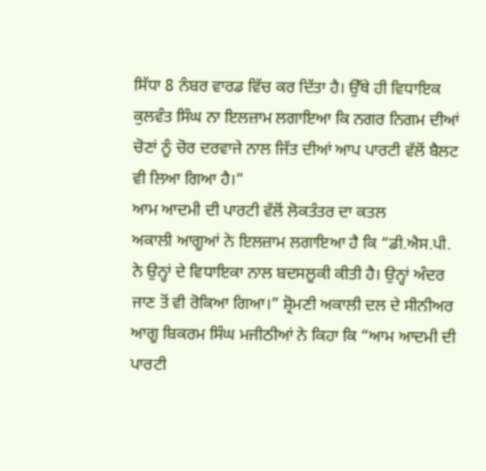ਸਿੱਧਾ 8 ਨੰਬਰ ਵਾਰਡ ਵਿੱਚ ਕਰ ਦਿੱਤਾ ਹੈ। ਉੱਥੇ ਹੀ ਵਿਧਾਇਕ ਕੁਲਵੰਤ ਸਿੰਘ ਨਾ ਇਲਜ਼ਾਮ ਲਗਾਇਆ ਕਿ ਨਗਰ ਨਿਗਮ ਦੀਆਂ ਚੋਣਾਂ ਨੂੰ ਚੋਰ ਦਰਵਾਜੇ ਨਾਲ ਜਿੱਤ ਦੀਆਂ ਆਪ ਪਾਰਟੀ ਵੱਲੋਂ ਬੈਲਟ ਵੀ ਲਿਆ ਗਿਆ ਹੈ।”
ਆਮ ਆਦਮੀ ਦੀ ਪਾਰਟੀ ਵੱਲੋਂ ਲੋਕਤੰਤਰ ਦਾ ਕਤਲ
ਅਕਾਲੀ ਆਗੂਆਂ ਨੇ ਇਲਜ਼ਾਮ ਲਗਾਇਆ ਹੈ ਕਿ “ਡੀ.ਐਸ.ਪੀ. ਨੇ ਉਨ੍ਹਾਂ ਦੇ ਵਿਧਾਇਕਾ ਨਾਲ ਬਦਸਲੂਕੀ ਕੀਤੀ ਹੈ। ਉਨ੍ਹਾਂ ਅੰਦਰ ਜਾਣ ਤੋਂ ਵੀ ਰੋਕਿਆ ਗਿਆ।” ਸ਼੍ਰੋਮਣੀ ਅਕਾਲੀ ਦਲ ਦੇ ਸੀਨੀਅਰ ਆਗੂ ਬਿਕਰਮ ਸਿੰਘ ਮਜੀਠੀਆਂ ਨੇ ਕਿਹਾ ਕਿ “ਆਮ ਆਦਮੀ ਦੀ ਪਾਰਟੀ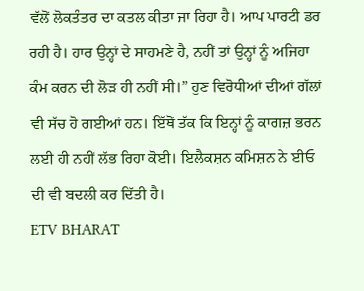ਵੱਲੋਂ ਲੋਕਤੰਤਰ ਦਾ ਕਤਲ ਕੀਤਾ ਜਾ ਰਿਹਾ ਹੈ। ਆਪ ਪਾਰਟੀ ਡਰ ਰਹੀ ਹੈ। ਹਾਰ ਉਨ੍ਹਾਂ ਦੇ ਸਾਹਮਣੇ ਹੈ, ਨਹੀਂ ਤਾਂ ਉਨ੍ਹਾਂ ਨੂੰ ਅਜਿਹਾ ਕੰਮ ਕਰਨ ਦੀ ਲੋੜ ਹੀ ਨਹੀਂ ਸੀ।” ਹੁਣ ਵਿਰੋਧੀਆਂ ਦੀਆਂ ਗੱਲਾਂ ਵੀ ਸੱਚ ਹੋ ਗਈਆਂ ਹਨ। ਇੱਥੋਂ ਤੱਕ ਕਿ ਇਨ੍ਹਾਂ ਨੂੰ ਕਾਗਜ਼ ਭਰਨ ਲਈ ਹੀ ਨਹੀਂ ਲੱਭ ਰਿਹਾ ਕੋਈ। ਇਲੈਕਸ਼ਨ ਕਮਿਸ਼ਨ ਨੇ ਈਓ ਦੀ ਵੀ ਬਦਲੀ ਕਰ ਦਿੱਤੀ ਹੈ।
ETV BHARAT